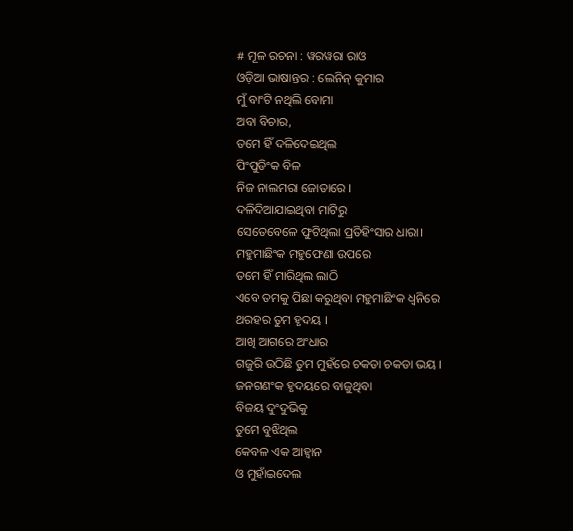# ମୂଳ ରଚନା : ୱରୱରା ରାଓ
ଓଡ଼ିଆ ଭାଷାନ୍ତର : ଲେନିନ୍ କୁମାର
ମୁଁ ବାଂଟି ନଥିଲି ବୋମା
ଅବା ବିଚାର,
ତମେ ହିଁ ଦଳିଦେଇଥିଲ
ପିଂପୁଡିଂକ ବିଳ
ନିଜ ନାଲମରା ଜୋତାରେ ।
ଦଳିଦିଆଯାଇଥିବା ମାଟିରୁ
ସେତେବେଳେ ଫୁଟିଥିଲା ପ୍ରତିହିଂସାର ଧାରା।
ମହୁମାଛିଂକ ମହୁଫେଣା ଉପରେ
ତମେ ହିଁ ମାରିଥିଲ ଲାଠି
ଏବେ ତମକୁ ପିଛା କରୁଥିବା ମହୁମାଛିଂକ ଧ୍ୱନିରେ
ଥରହର ତୁମ ହୃଦୟ ।
ଆଖି ଆଗରେ ଅଂଧାର
ଗଜୁରି ଉଠିଛି ତୁମ ମୁହଁରେ ଚକଡା ଚକଡା ଭୟ ।
ଜନଗଣଂକ ହୃଦୟରେ ବାଜୁଥିବା
ବିଜୟ ଦୁଂଦୁଭିକୁ
ତୁମେ ବୁଝିଥିଲ
କେବଳ ଏକ ଆହ୍ବାନ
ଓ ମୁହାଁଇଦେଲ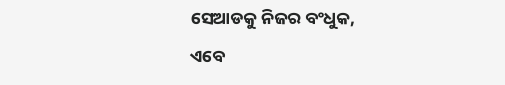ସେଆଡକୁ ନିଜର ବଂଧୁକ,
ଏବେ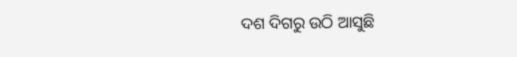ଦଶ ଦିଗରୁ ଉଠି ଆସୁଛି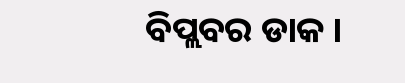ବିପ୍ଲବର ଡାକ ।